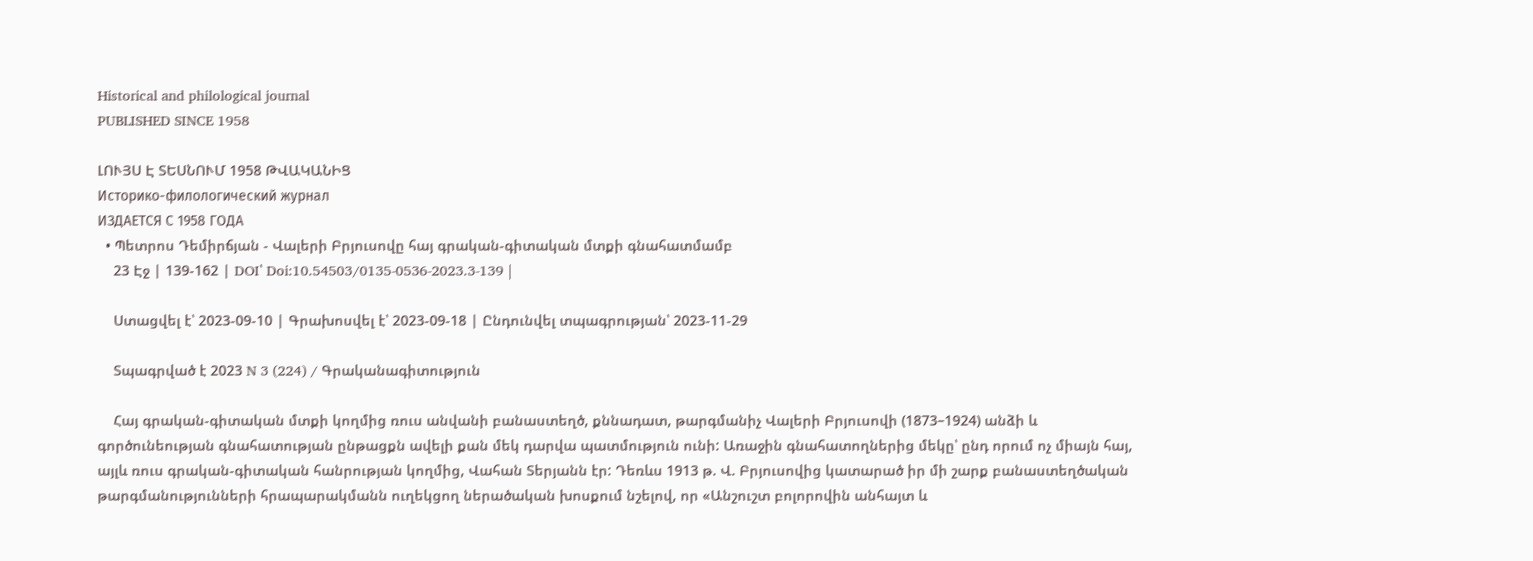Historical and philological journal
PUBLISHED SINCE 1958

ԼՈՒՅՍ Է ՏԵՍՆՈՒՄ 1958 ԹՎԱԿԱՆԻՑ
Историко-филологический журнал
ИЗДАЕТСЯ С 1958 ГОДА
  • Պետրոս Դեմիրճյան - Վալերի Բրյուսովը հայ գրական-գիտական մտքի գնահատմամբ
    23 Էջ | 139-162 | DOI՝ Doi:10.54503/0135-0536-2023.3-139 |

    Ստացվել է՝ 2023-09-10 | Գրախոսվել է՝ 2023-09-18 | Ընդունվել տպագրության՝ 2023-11-29

    Տպագրված է 2023 N 3 (224) / Գրականագիտություն

    Հայ գրական-գիտական մտքի կողմից ռուս անվանի բանաստեղծ, քննադատ, թարգմանիչ Վալերի Բրյուսովի (1873–1924) անձի և գործունեության գնահատության ընթացքն ավելի քան մեկ դարվա պատմություն ունի: Առաջին գնահատողներից մեկը՝ ընդ որում ոչ միայն հայ, այլև ռուս գրական-գիտական հանրության կողմից, Վահան Տերյանն էր: Դեռևս 1913 թ. Վ. Բրյուսովից կատարած իր մի շարք բանաստեղծական թարգմանությունների հրապարակմանն ուղեկցող ներածական խոսքում նշելով, որ «Անշուշտ բոլորովին անհայտ և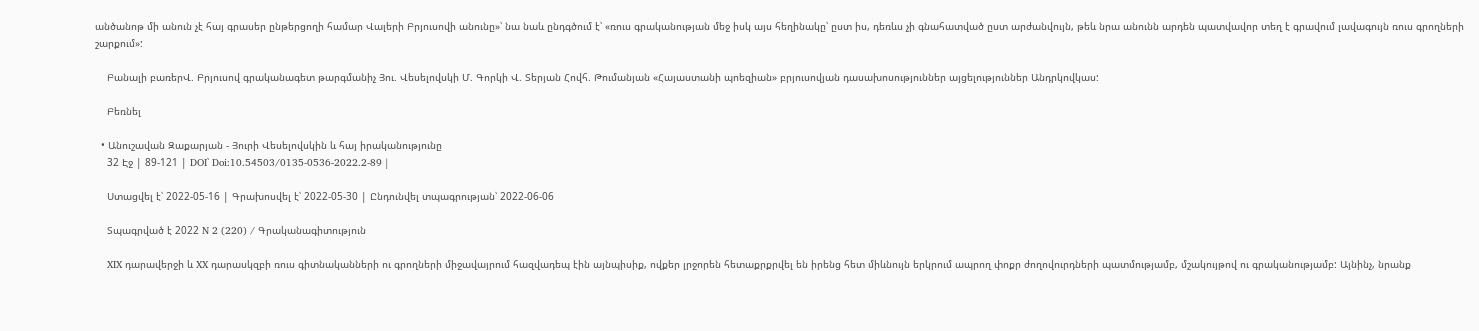անծանոթ մի անուն չէ հայ գրասեր ընթերցողի համար Վալերի Բրյուսովի անունը»՝ նա նաև ընդգծում է՝ «ռուս գրականության մեջ իսկ այս հեղինակը՝ ըստ իս, դեռևս չի գնահատված ըստ արժանվույն, թեև նրա անունն արդեն պատվավոր տեղ է գրավում լավագույն ռուս գրողների շարքում»:

    Բանալի բառերՎ. Բրյուսով գրականագետ թարգմանիչ Յու. Վեսելովսկի Մ. Գորկի Վ. Տերյան Հովհ. Թումանյան «Հայաստանի պոեզիան» բրյուսովյան դասախոսություններ այցելություններ Անդրկովկաս:

    Բեռնել

  • Անուշավան Զաքարյան - Յուրի Վեսելովսկին և հայ իրականությունը
    32 Էջ | 89-121 | DOI՝ Doi:10.54503/0135-0536-2022.2-89 |

    Ստացվել է՝ 2022-05-16 | Գրախոսվել է՝ 2022-05-30 | Ընդունվել տպագրության՝ 2022-06-06

    Տպագրված է 2022 N 2 (220) / Գրականագիտություն

    XIX դարավերջի և XX դարասկզբի ռուս գիտնականների ու գրողների միջավայրում հազվադեպ էին այնպիսիք, ովքեր լրջորեն հետաքրքրվել են իրենց հետ միևնույն երկրում ապրող փոքր ժողովուրդների պատմությամբ, մշակույթով ու գրականությամբ: Այնինչ, նրանք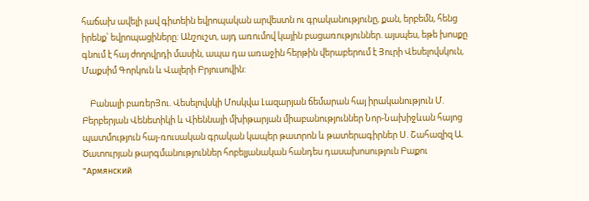հաճախ ավելի լավ գիտեին եվրոպական արվեստն ու գրականությունը, քան, երբեմն, հենց իրենք՝ եվրոպացիները: Անշուշտ, այդ առումով կային բացառություններ. այսպես, եթե խոսքը գնում է հայ ժողովրդի մասին, ապա դա առաջին հերթին վերաբերում է Յուրի Վեսելովսկուն, Մաքսիմ Գորկուն և Վալերի Բրյուսովին:

    Բանալի բառերՅու. Վեսելովսկի Մոսկվա Լազարյան ճեմարան հայ իրականություն Մ. Բերբերյան Վենետիկի և Վիեննայի մխիթարյան միաբանություններ Նոր-Նախիջևան հայոց պատմություն հայ-ռուսական գրական կապեր թատրոն և թատերագիրներ Ս. Շահազիզ Ա. Ծատուրյան թարգմանություններ հոբելյանական հանդես դասախոսություն Բաքու "Армянский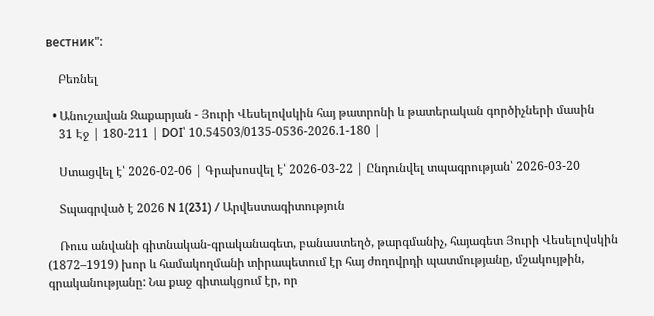вестник":

    Բեռնել

  • Անուշավան Զաքարյան - Յուրի Վեսելովսկին հայ թատրոնի և թատերական գործիչների մասին
    31 Էջ | 180-211 | DOI՝ 10.54503/0135-0536-2026.1-180 |

    Ստացվել է՝ 2026-02-06 | Գրախոսվել է՝ 2026-03-22 | Ընդունվել տպագրության՝ 2026-03-20

    Տպագրված է 2026 N 1(231) / Արվեստագիտություն

    Ռուս անվանի գիտնական-գրականագետ, բանաստեղծ, թարգմանիչ, հայագետ Յուրի Վեսելովսկին (1872–1919) խոր և համակողմանի տիրապետում էր հայ ժողովրդի պատմությանը, մշակույթին, գրականությանը: Նա քաջ գիտակցում էր, որ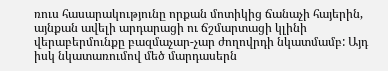ռուս հասարակությունը որքան մոտիկից ճանաչի հայերին, այնքան ավելի արդարացի ու ճշմարտացի կլինի վերաբերմունքը բազմաչար-չար ժողովրդի նկատմամբ: Այդ իսկ նկատառումով մեծ մարդասերն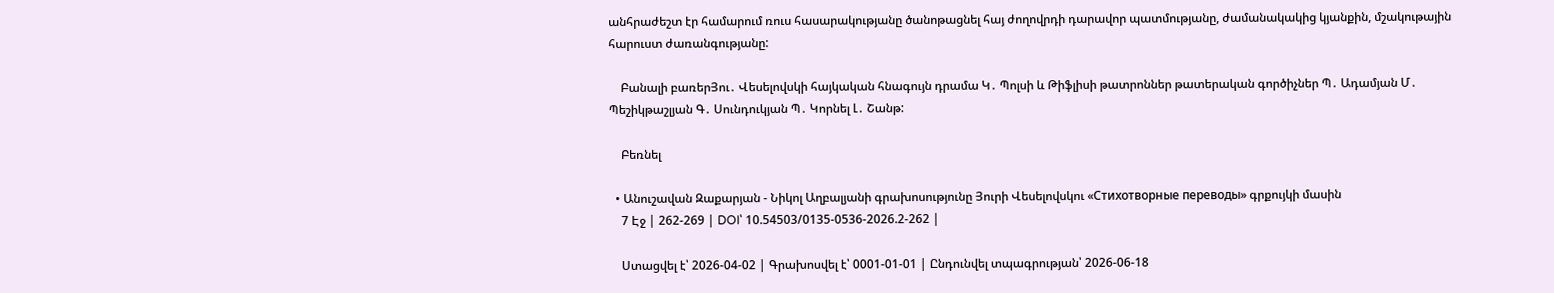անհրաժեշտ էր համարում ռուս հասարակությանը ծանոթացնել հայ ժողովրդի դարավոր պատմությանը, ժամանակակից կյանքին, մշակութային հարուստ ժառանգությանը:

    Բանալի բառերՅու․ Վեսելովսկի հայկական հնագույն դրամա Կ․ Պոլսի և Թիֆլիսի թատրոններ թատերական գործիչներ Պ․ Ադամյան Մ․ Պեշիկթաշլյան Գ․ Սունդուկյան Պ․ Կորնել Լ․ Շանթ:

    Բեռնել

  • Անուշավան Զաքարյան - Նիկոլ Աղբալյանի գրախոսությունը Յուրի Վեսելովսկու «Стихотворные переводы» գրքույկի մասին
    7 Էջ | 262-269 | DOI՝ 10.54503/0135-0536-2026.2-262 |

    Ստացվել է՝ 2026-04-02 | Գրախոսվել է՝ 0001-01-01 | Ընդունվել տպագրության՝ 2026-06-18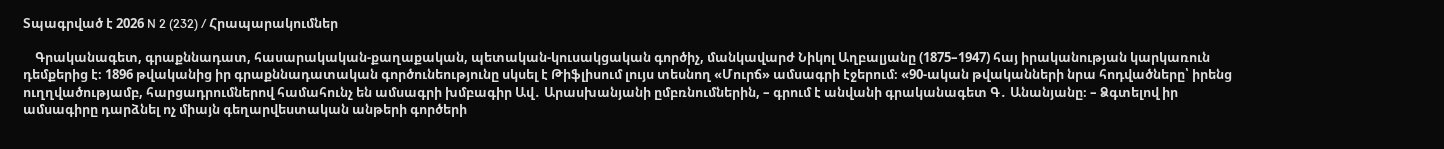Տպագրված է 2026 N 2 (232) / Հրապարակումներ

    Գրականագետ, գրաքննադատ, հասարակական-քաղաքական, պետական-կուսակցական գործիչ, մանկավարժ Նիկոլ Աղբալյանը (1875–1947) հայ իրականության կարկառուն դեմքերից է։ 1896 թվականից իր գրաքննադատական գործունեությունը սկսել է Թիֆլիսում լույս տեսնող «Մուրճ» ամսագրի էջերում։ «90-ական թվականների նրա հոդվածները՝ իրենց ուղղվածությամբ, հարցադրումներով համահունչ են ամսագրի խմբագիր Ավ․ Արասխանյանի ըմբռնումներին, – գրում է անվանի գրականագետ Գ․ Անանյանը։ – Ձգտելով իր ամսագիրը դարձնել ոչ միայն գեղարվեստական անթերի գործերի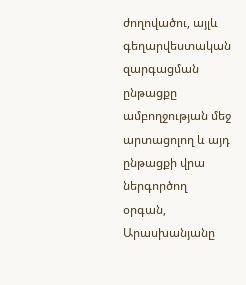ժողովածու, այլև գեղարվեստական զարգացման ընթացքը ամբողջության մեջ արտացոլող և այդ ընթացքի վրա ներգործող օրգան, Արասխանյանը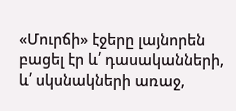«Մուրճի» էջերը լայնորեն բացել էր և՛ դասականների, և՛ սկսնակների առաջ,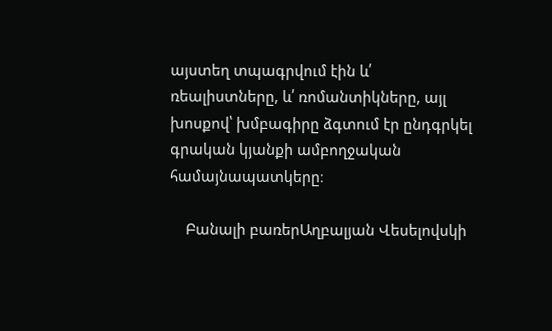այստեղ տպագրվում էին և՛ ռեալիստները, և՛ ռոմանտիկները, այլ խոսքով՝ խմբագիրը ձգտում էր ընդգրկել գրական կյանքի ամբողջական համայնապատկերը։

    Բանալի բառերԱղբալյան Վեսելովսկի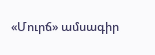«Մուրճ» ամսագիր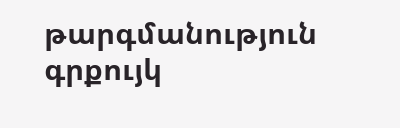թարգմանություն գրքույկ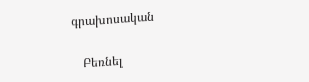գրախոսական

    Բեռնել